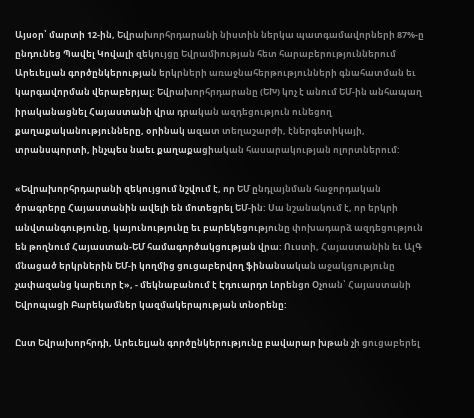Այսօր՝ մարտի 12-ին, Եվրախորհրդարանի նիստին ներկա պատգամավորների 87%-ը ընդունեց Պավել Կովալի զեկույցը Եվրամիության հետ հարաբերություններում Արեւելյան գործընկերության երկրների առաջնահերթությունների գնահատման եւ կարգավորման վերաբերյալ: Եվրախորհրդարանը (ԵԽ) կոչ է անում ԵՄ-ին անհապաղ իրականացնել Հայաստանի վրա դրական ազդեցություն ունեցող քաղաքականությունները, օրինակ ազատ տեղաշարժի, էներգետիկայի, տրանսպորտի, ինչպես նաեւ քաղաքացիական հասարակության ոլորտներում:

«Եվրախորհրդարանի զեկույցում նշվում է, որ ԵՄ ընդլայնման հաջորդական ծրագրերը Հայաստանին ավելի են մոտեցրել ԵՄ-ին: Սա նշանակում է, որ երկրի անվտանգությունը, կայունությունը եւ բարեկեցությունը փոխադարձ ազդեցություն են թողնում Հայաստան-ԵՄ համագործակցության վրա: Ուստի, Հայաստանին եւ ԱլԳ մնացած երկրներին ԵՄ-ի կողմից ցուցաբերվող ֆինանսական աջակցությունը չափազանց կարեւոր է», - մեկնաբանում է Էդուարդո Լորենցո Օչոան՝ Հայաստանի Եվրոպացի Բարեկամներ կազմակերպության տնօրենը:

Ըստ Եվրախորհրդի, Արեւելյան գործընկերությունը բավարար խթան չի ցուցաբերել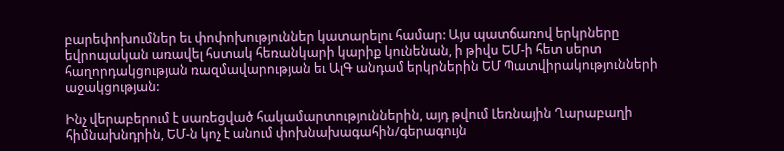բարեփոխումներ եւ փոփոխություններ կատարելու համար: Այս պատճառով երկրները եվրոպական առավել հստակ հեռանկարի կարիք կունենան, ի թիվս ԵՄ-ի հետ սերտ հաղորդակցության ռազմավարության եւ ԱլԳ անդամ երկրներին ԵՄ Պատվիրակությունների աջակցության:

Ինչ վերաբերում է սառեցված հակամարտություններին, այդ թվում Լեռնային Ղարաբաղի հիմնախնդրին, ԵՄ-ն կոչ է անում փոխնախագահին/գերագույն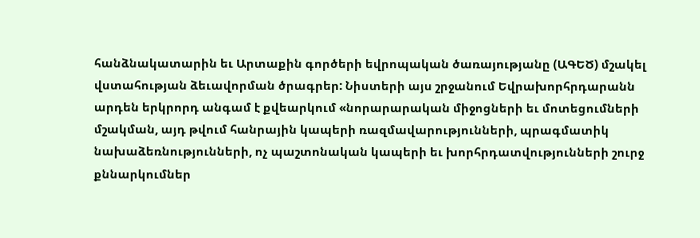հանձնակատարին եւ Արտաքին գործերի եվրոպական ծառայությանը (ԱԳԵԾ) մշակել վստահության ձեւավորման ծրագրեր: Նիստերի այս շրջանում Եվրախորհրդարանն արդեն երկրորդ անգամ է քվեարկում «նորարարական միջոցների եւ մոտեցումների մշակման, այդ թվում հանրային կապերի ռազմավարությունների, պրագմատիկ նախաձեռնությունների, ոչ պաշտոնական կապերի եւ խորհրդատվությունների շուրջ քննարկումներ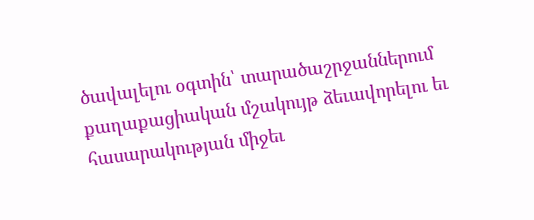ծավալելու օգտին՝ տարածաշրջաններում քաղաքացիական մշակույթ ձեւավորելու եւ հասարակության միջեւ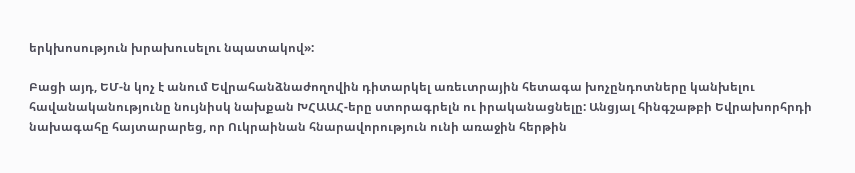երկխոսություն խրախուսելու նպատակով»:

Բացի այդ, ԵՄ-ն կոչ է անում Եվրահանձնաժողովին դիտարկել առեւտրային հետագա խոչընդոտները կանխելու հավանականությունը նույնիսկ նախքան ԽՀԱԱՀ-երը ստորագրելն ու իրականացնելը: Անցյալ հինգշաթբի Եվրախորհրդի նախագահը հայտարարեց, որ Ուկրաինան հնարավորություն ունի առաջին հերթին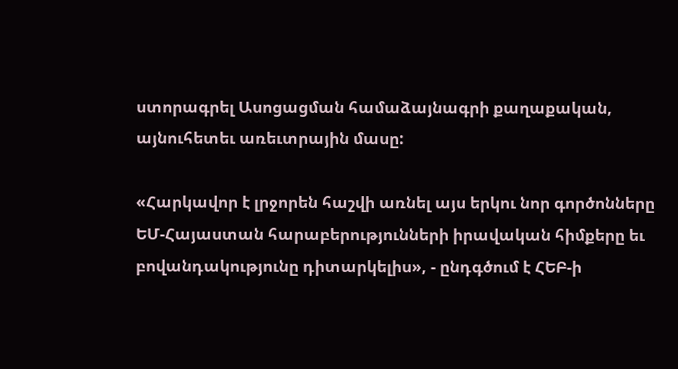ստորագրել Ասոցացման համաձայնագրի քաղաքական, այնուհետեւ առեւտրային մասը:

«Հարկավոր է լրջորեն հաշվի առնել այս երկու նոր գործոնները ԵՄ-Հայաստան հարաբերությունների իրավական հիմքերը եւ բովանդակությունը դիտարկելիս», - ընդգծում է ՀԵԲ-ի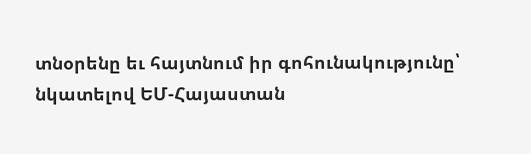տնօրենը եւ հայտնում իր գոհունակությունը՝ նկատելով ԵՄ-Հայաստան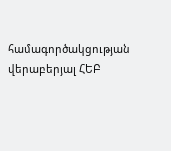համագործակցության վերաբերյալ ՀԵԲ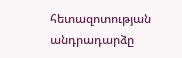հետազոտության անդրադարձը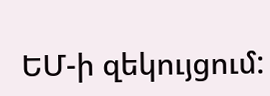ԵՄ-ի զեկույցում: